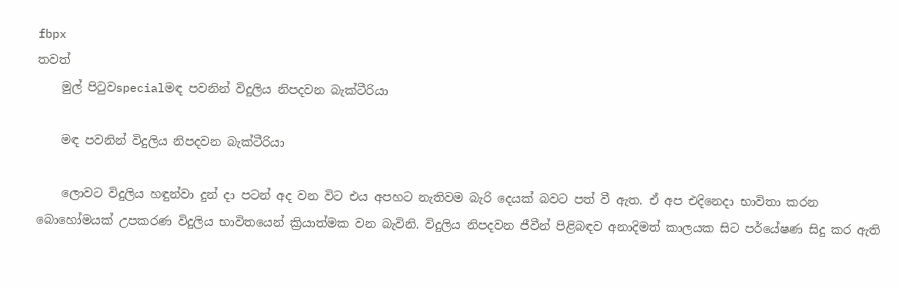fbpx
තවත්
    මුල් පිටුවspecialමඳ පවනින් විදුලිය නිපදවන බැක්ටීරියා

    මඳ පවනින් විදුලිය නිපදවන බැක්ටීරියා

    ලොවට විදුලිය හඳුන්වා දුන් දා පටන් අද වන විට එය අපහට නැතිවම බැරි දෙයක් බවට පත් වී ඇත. ඒ අප එදිනෙදා භාවිතා කරන බොහෝමයක් උපකරණ විදුලිය භාවිතයෙන් ක්‍රියාත්මක වන බැවිනි. විදුලිය නිපදවන ජීවීන් පිළිබඳව අනාදිමත් කාලයක සිට පර්යේෂණ සිදු කර ඇති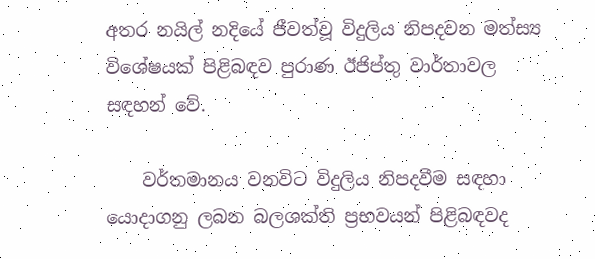අතර නයිල් නදියේ ජීවත්වූ විදුලිය නිපදවන මත්ස්‍ය විශේෂයක් පිළිබඳව පුරාණ ඊජිප්තු වාර්තාවල සඳහන් වේ.

    වර්තමානය වනවිට විදුලිය නිපදවීම සඳහා යොදාගනු ලබන බලශක්ති ප්‍රභවයන් පිළිබඳවද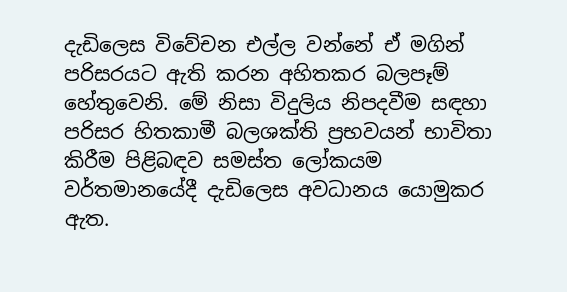දැඩිලෙස විවේචන එල්ල වන්නේ ඒ මගින් පරිසරයට ඇති කරන අහිතකර බලපෑම් හේතුවෙනි. මේ නිසා විදුලිය නිපදවීම සඳහා පරිසර හිතකාමී බලශක්ති ප්‍රභවයන් භාවිතා කිරීම පිළිබඳව සමස්ත ලෝකයම වර්තමානයේදී දැඩිලෙස අවධානය යොමුකර ඇත.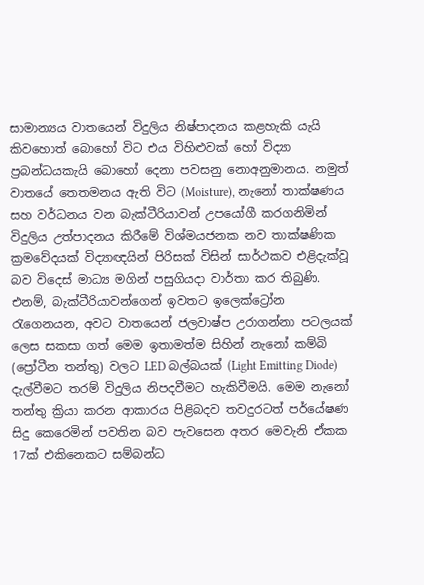සාමාන්‍යය වාතයෙන් විදුලිය නිෂ්පාදනය කළහැකි යැයි කිවහොත් බොහෝ විට එය විහිළුවක් හෝ විද්‍යා ප්‍රබන්ධයකැයි බොහෝ දෙනා පවසනු නොඅනුමානය. නමුත් වාතයේ තෙතමනය ඇති විට (Moisture), නැනෝ තාක්ෂණය සහ වර්ධනය වන බැක්ටීරියාවන් උපයෝගී කරගනිමින් විදුලිය උත්පාදනය කිරීමේ විශ්මයජනක නව තාක්ෂණික ක්‍රමවේදයක් විද්‍යාඥයින් පිරිසක් විසින් සාර්ථකව එළිදැක්වූ බව විදෙස් මාධ්‍ය මගින් පසුගියදා වාර්තා කර තිබුණි. එනම්, බැක්ටීරියාවන්ගෙන් ඉවතට ඉලෙක්ට්‍රෝන රැගෙනයන, අවට වාතයෙන් ජලවාෂ්ප උරාගන්නා පටලයක් ලෙස සකසා ගත් මෙම ඉතාමත්ම සිහින් නැනෝ කම්බි (ප්‍රෝටීන තන්තු) වලට LED බල්බයක් (Light Emitting Diode) දැල්වීමට තරම් විදුලිය නිපදවීමට හැකිවීමයි. මෙම නැනෝ තන්තු ක්‍රියා කරන ආකාරය පිළිබදව තවදුරටත් පර්යේෂණ සිදු කෙරෙමින් පවතින බව පැවසෙන අතර මෙවැනි ඒකක 17ක් එකිනෙකට සම්බන්ධ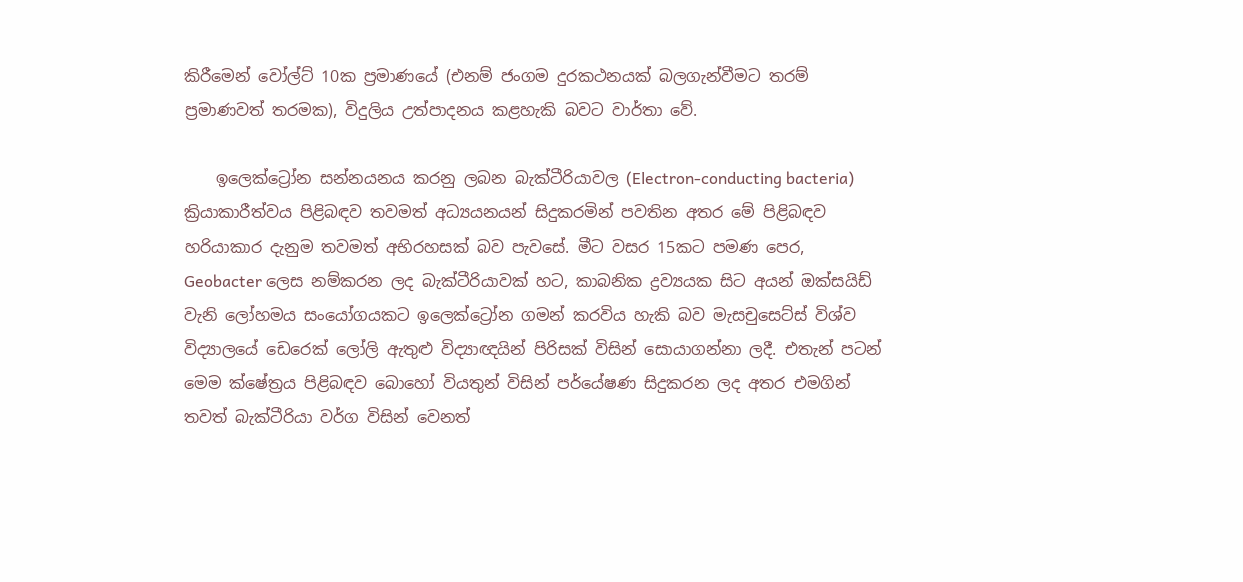කිරීමෙන් වෝල්ට් 10ක ප්‍රමාණයේ (එනම් ජංගම දුරකථනයක් බලගැන්වීමට තරම් ප්‍රමාණවත් තරමක), විදුලිය උත්පාදනය කළහැකි බවට වාර්තා වේ.

    ඉලෙක්ට්‍රෝන සන්නයනය කරනු ලබන බැක්ටීරියාවල (Electron-conducting bacteria) ක්‍රියාකාරීත්වය පිළිබඳව තවමත් අධ්‍යයනයන් සිදුකරමින් පවතින අතර මේ පිළිබඳව හරියාකාර දැනුම තවමත් අභිරහසක් බව පැවසේ. මීට වසර 15කට පමණ පෙර, Geobacter ලෙස නම්කරන ලද බැක්ටීරියාවක් හට, කාබනික ද්‍රව්‍යයක සිට අයන් ඔක්සයිඩ් වැනි ලෝහමය සංයෝගයකට ඉලෙක්ට්‍රෝන ගමන් කරවිය හැකි බව මැසචුසෙට්ස් විශ්ව විද්‍යාලයේ ඩෙරෙක් ලෝලි ඇතුළු විද්‍යාඥයින් පිරිසක් විසින් සොයාගන්නා ලදී. එතැන් පටන් මෙම ක්ෂේත්‍රය පිළිබඳව බොහෝ වියතුන් විසින් පර්යේෂණ සිදුකරන ලද අතර එමගින් තවත් බැක්ටීරියා වර්ග විසින් වෙනත්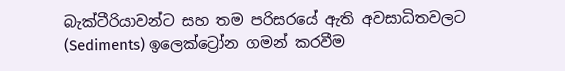බැක්ටීරියාවන්ට සහ තම පරිසරයේ ඇති අවසාධිතවලට (Sediments) ඉලෙක්ට්‍රෝන ගමන් කරවීම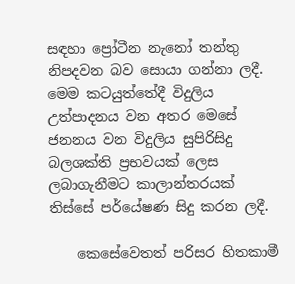සඳහා ප්‍රෝටීන නැනෝ තන්තු නිපදවන බව සොයා ගන්නා ලදී. මෙම කටයුත්තේදී විදුලිය උත්පාදනය වන අතර මෙසේ ජනනය වන විදුලිය සුපිරිසිදු බලශක්ති ප්‍රභවයක් ලෙස ලබාගැනීමට කාලාන්තරයක් තිස්සේ පර්යේෂණ සිදු කරන ලදී.

    කෙසේවෙතත් පරිසර හිතකාමී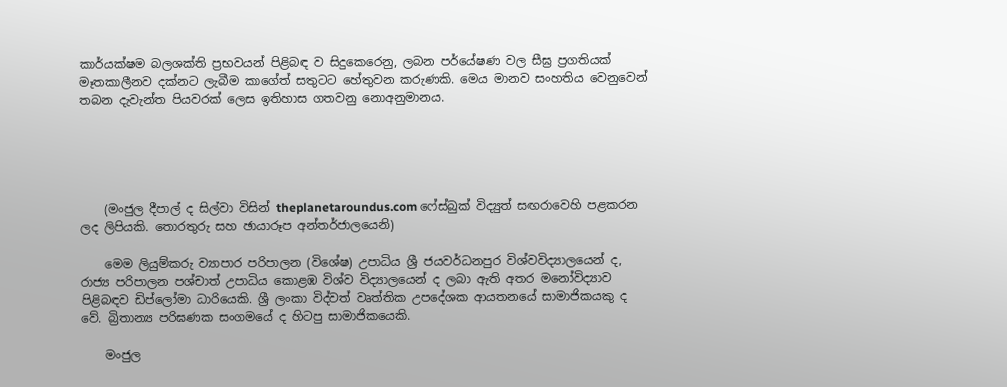කාර්යක්ෂම බලශක්ති ප්‍රභවයන් පිළිබඳ ව සිදුකෙරෙනු, ලබන පර්යේෂණ වල සීඝ්‍ර ප්‍රගතියක් මෑතකාලීනව දක්නට ලැබීම කාගේත් සතුටට හේතුවන කරුණකි. මෙය මානව සංහතිය වෙනුවෙන් තබන දැවැන්ත පියවරක් ලෙස ඉතිහාස ගතවනු නොඅනුමානය.





    (මංජුල දීපාල් ද සිල්වා විසින් theplanetaroundus.com ෆේස්බුක් විද්‍යුත් සඟරාවෙහි පළකරන ලද ලිපියකි. තොරතුරු සහ ඡායාරූප අන්තර්ජාලයෙනි)

    මෙම ලියුම්කරු ව්‍යාපාර පරිපාලන (විශේෂ) උපාධිය ශ්‍රී ජයවර්ධනපුර විශ්වවිද්‍යාලයෙන් ද, රාජ්‍ය පරිපාලන පශ්චාත් උපාධිය කොළඹ විශ්ව විද්‍යාලයෙන් ද ලබා ඇති අතර මනෝවිද්‍යාව පිළිබඳව ඩිප්ලෝමා ධාරියෙකි. ශ්‍රී ලංකා විද්වත් වෘත්තික උපදේශක ආයතනයේ සාමාජිකයකු ද වේ. බ්‍රිතාන්‍ය පරිඝණක සංගමයේ ද හිටපු සාමාජිකයෙකි.

    මංජුල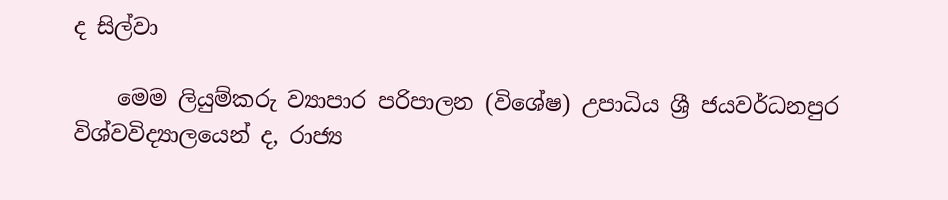ද සිල්වා

    මෙම ලියුම්කරු ව්‍යාපාර පරිපාලන (විශේෂ) උපාධිය ශ්‍රී ජයවර්ධනපුර විශ්වවිද්‍යාලයෙන් ද, රාජ්‍ය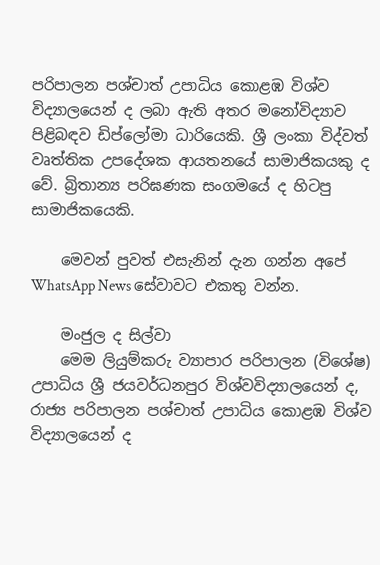පරිපාලන පශ්චාත් උපාධිය කොළඹ විශ්ව විද්‍යාලයෙන් ද ලබා ඇති අතර මනෝවිද්‍යාව පිළිබඳව ඩිප්ලෝමා ධාරියෙකි. ශ්‍රී ලංකා විද්වත් වෘත්තික උපදේශක ආයතනයේ සාමාජිකයකු ද වේ. බ්‍රිතාන්‍ය පරිඝණක සංගමයේ ද හිටපු සාමාජිකයෙකි.

    මෙවන් පුවත් එසැනින් දැන ගන්න අපේ WhatsApp News සේවාවට එකතු වන්න.

    මංජුල ද සිල්වා
    මෙම ලියුම්කරු ව්‍යාපාර පරිපාලන (විශේෂ) උපාධිය ශ්‍රී ජයවර්ධනපුර විශ්වවිද්‍යාලයෙන් ද, රාජ්‍ය පරිපාලන පශ්චාත් උපාධිය කොළඹ විශ්ව විද්‍යාලයෙන් ද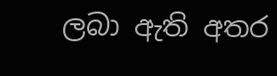ලබා ඇති අතර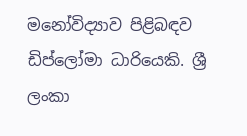මනෝවිද්‍යාව පිළිබඳව ඩිප්ලෝමා ධාරියෙකි. ශ්‍රී ලංකා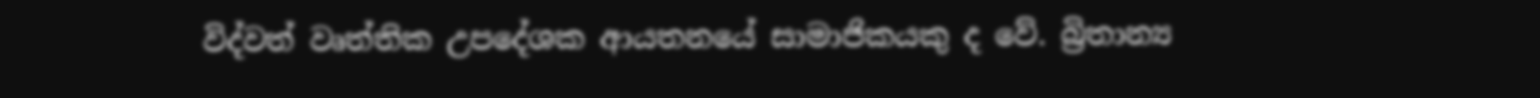විද්වත් වෘත්තික උපදේශක ආයතනයේ සාමාජිකයකු ද වේ. බ්‍රිතාන්‍ය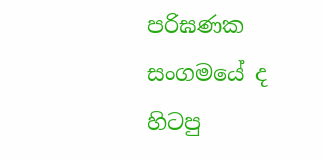පරිඝණක සංගමයේ ද හිටපු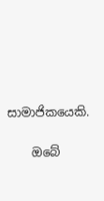සාමාජිකයෙකි.

    ඔබේ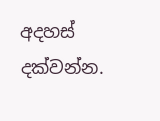අදහස් දක්වන්න.